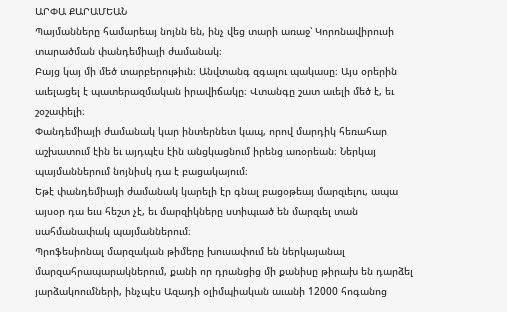ԱՐՓԱ ՔԱՐԱՄԵԱՆ
Պայմանները համարեայ նոյնն են, ինչ վեց տարի առաջ՝ Կորոնավիրուսի տարածման փանդեմիայի ժամանակ։
Բայց կայ մի մեծ տարբերութիւն։ Անվտանգ զգալու պակասը։ Այս օրերին աւելացել է պատերազմական իրավիճակը։ Վտանգը շատ աւելի մեծ է, եւ շօշափելի։
Փանդեմիայի ժամանակ կար ինտերնետ կապ, որով մարդիկ հեռահար աշխատում էին եւ այդպէս էին անցկացնում իրենց առօրեան։ Ներկայ պայմաններում նոյնիսկ դա է բացակայում։
Եթէ փանդեմիայի ժամանակ կարելի էր գնալ բացօթեայ մարզւելու, ապա այսօր դա եւս հեշտ չէ, եւ մարզիկները ստիպւած են մարզւել տան սահմանափակ պայմաններում։
Պրոֆեսիոնալ մարզական թիմերը խուսափում են ներկայանալ մարզահրապարակներում, քանի որ դրանցից մի քանիսը թիրախ են դարձել յարձակոումների, ինչպէս Ազադի օլիմպիական աւանի 12000 հոգանոց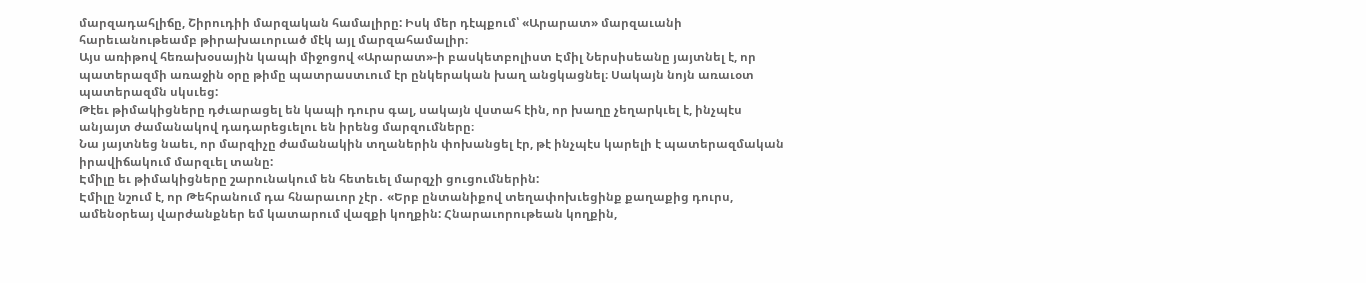մարզադահլիճը, Շիրուդիի մարզական համալիրը: Իսկ մեր դէպքում՝ «Արարատ» մարզաւանի հարեւանութեամբ թիրախաւորւած մէկ այլ մարզահամալիր։
Այս առիթով հեռախօսային կապի միջոցով «Արարատ»-ի բասկետբոլիստ Էմիլ Ներսիսեանը յայտնել է, որ պատերազմի առաջին օրը թիմը պատրաստւում էր ընկերական խաղ անցկացնել։ Սակայն նոյն առաւօտ պատերազմն սկսւեց:
Թէեւ թիմակիցները դժւարացել են կապի դուրս գալ, սակայն վստահ էին, որ խաղը չեղարկւել է, ինչպէս անյայտ ժամանակով դադարեցւելու են իրենց մարզումները։
Նա յայտնեց նաեւ, որ մարզիչը ժամանակին տղաներին փոխանցել էր, թէ ինչպէս կարելի է պատերազմական իրավիճակում մարզւել տանը:
Էմիլը եւ թիմակիցները շարունակում են հետեւել մարզչի ցուցումներին:
Էմիլը նշում է, որ Թեհրանում դա հնարաւոր չէր․ «Երբ ընտանիքով տեղափոխւեցինք քաղաքից դուրս, ամենօրեայ վարժանքներ եմ կատարում վազքի կողքին: Հնարաւորութեան կողքին,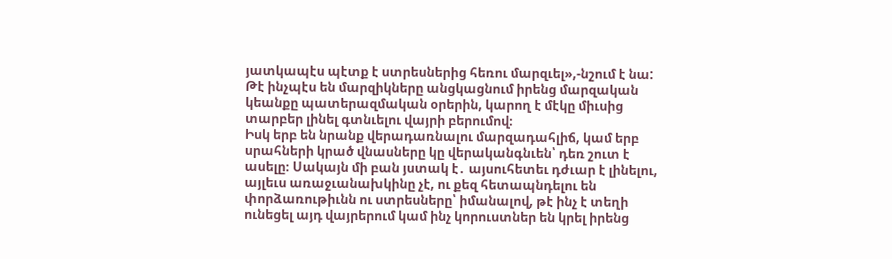յատկապէս պէտք է ստրեսներից հեռու մարզւել»,-նշում է նա:
Թէ ինչպէս են մարզիկները անցկացնում իրենց մարզական կեանքը պատերազմական օրերին, կարող է մէկը միւսից տարբեր լինել գտնւելու վայրի բերումով։
Իսկ երբ են նրանք վերադառնալու մարզադահլիճ, կամ երբ սրահների կրած վնասները կը վերականգնւեն՝ դեռ շուտ է ասելը։ Սակայն մի բան յստակ է․ այսուհետեւ դժւար է լինելու, այլեւս առաջւանախկինը չէ, ու քեզ հետապնդելու են փորձառութիւնն ու ստրեսները՝ իմանալով, թէ ինչ է տեղի ունեցել այդ վայրերում կամ ինչ կորուստներ են կրել իրենց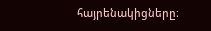հայրենակիցները։